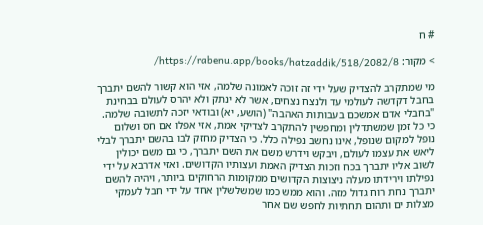# ח

> מקור: https://rabenu.app/books/hatzaddik/518/2082/8/

מי שמתקרב להצדיק שעל ידי זה זוכה לאמונה שלמה, אזי הוא קשור להשם יתברך בחבל דקדשה לעולמי עד ולנצח נצחים, אשר לא ינתק ולא יהרס לעולם בבחינת "בחבלי אדם אמשכם בעבותות האהבה" (הושע, יא) ובודאי יזכה לתשובה שלמה. כי כל זמן שמשתדלין ומחפשין להתקרב לצדיקי אמת, אזי אפלו אם חס ושלום נופל למקום שנופל, אינו נחשב נפילה כלל. כי הצדיק מחזק לבו בהשם יתברך לבלי ליאש את עצמו לעולם, ויבקש וידרש משם את השם יתברך, כי גם משם יכולין לשוב אליו יתברך בכח וזכות הצדיק האמת ועצותיו הקדושים. ואזי אדרבא על ידי נפילתו וירידתו מעלה ניצוצות הקדושים ממקומות הרחוקים ביותר, ויהיה להשם יתברך נחת רוח גדול מזה. והוא ממש כמו שמשלשלין אחד על ידי חבל לעמקי מצלות ים ותהום תחתיות לחפש שם אחר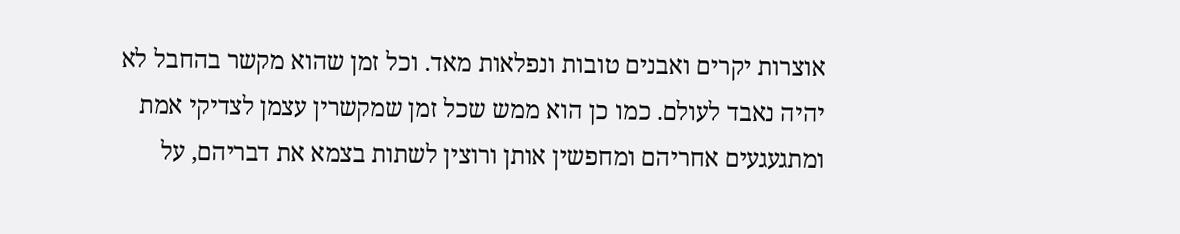אוצרות יקרים ואבנים טובות ונפלאות מאד. וכל זמן שהוא מקשר בהחבל לא יהיה נאבד לעולם. כמו כן הוא ממש שכל זמן שמקשרין עצמן לצדיקי אמת ומתגעגעים אחריהם ומחפשין אותן ורוצין לשתות בצמא את דבריהם, על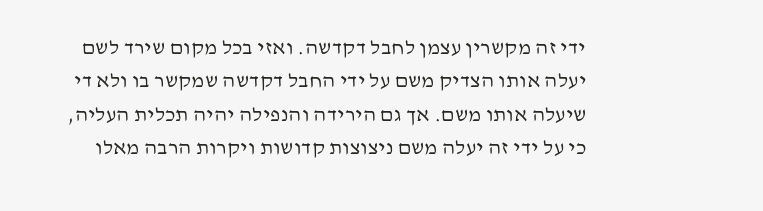ידי זה מקשרין עצמן לחבל דקדשה. ואזי בכל מקום שירד לשם יעלה אותו הצדיק משם על ידי החבל דקדשה שמקשר בו ולא די שיעלה אותו משם. אך גם הירידה והנפילה יהיה תכלית העליה, כי על ידי זה יעלה משם ניצוצות קדושות ויקרות הרבה מאלו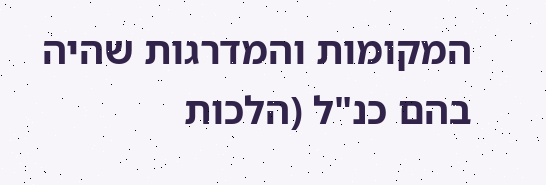המקומות והמדרגות שהיה בהם כנ"ל (הלכות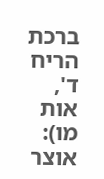ברכת הריח ד', אות מו): אוצר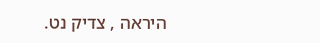היראה , צדיק נט.